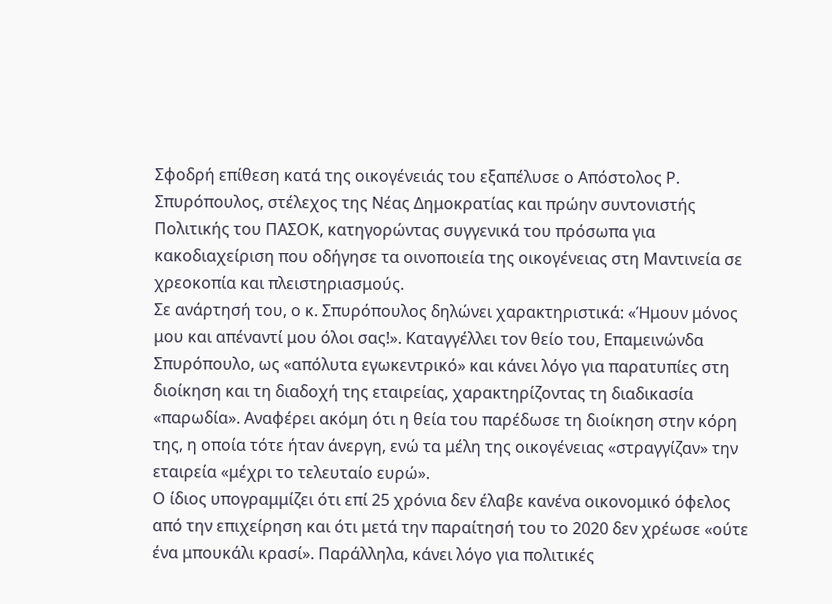Σφοδρή επίθεση κατά της οικογένειάς του εξαπέλυσε ο Απόστολος Ρ. Σπυρόπουλος, στέλεχος της Νέας Δημοκρατίας και πρώην συντονιστής Πολιτικής του ΠΑΣΟΚ, κατηγορώντας συγγενικά του πρόσωπα για κακοδιαχείριση που οδήγησε τα οινοποιεία της οικογένειας στη Μαντινεία σε χρεοκοπία και πλειστηριασμούς.
Σε ανάρτησή του, ο κ. Σπυρόπουλος δηλώνει χαρακτηριστικά: «Ήμουν μόνος μου και απέναντί μου όλοι σας!». Καταγγέλλει τον θείο του, Επαμεινώνδα Σπυρόπουλο, ως «απόλυτα εγωκεντρικό» και κάνει λόγο για παρατυπίες στη διοίκηση και τη διαδοχή της εταιρείας, χαρακτηρίζοντας τη διαδικασία «παρωδία». Αναφέρει ακόμη ότι η θεία του παρέδωσε τη διοίκηση στην κόρη της, η οποία τότε ήταν άνεργη, ενώ τα μέλη της οικογένειας «στραγγίζαν» την εταιρεία «μέχρι το τελευταίο ευρώ».
Ο ίδιος υπογραμμίζει ότι επί 25 χρόνια δεν έλαβε κανένα οικονομικό όφελος από την επιχείρηση και ότι μετά την παραίτησή του το 2020 δεν χρέωσε «ούτε ένα μπουκάλι κρασί». Παράλληλα, κάνει λόγο για πολιτικές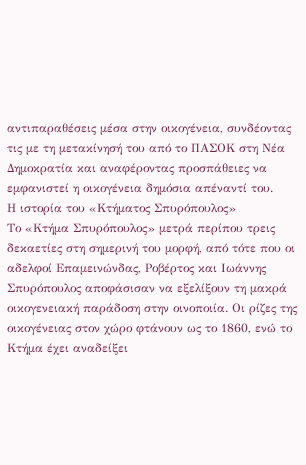αντιπαραθέσεις μέσα στην οικογένεια, συνδέοντας τις με τη μετακίνησή του από το ΠΑΣΟΚ στη Νέα Δημοκρατία και αναφέροντας προσπάθειες να εμφανιστεί η οικογένεια δημόσια απέναντί του.
Η ιστορία του «Κτήματος Σπυρόπουλος»
Το «Κτήμα Σπυρόπουλος» μετρά περίπου τρεις δεκαετίες στη σημερινή του μορφή, από τότε που οι αδελφοί Επαμεινώνδας, Ροβέρτος και Ιωάννης Σπυρόπουλος αποφάσισαν να εξελίξουν τη μακρά οικογενειακή παράδοση στην οινοποιία. Οι ρίζες της οικογένειας στον χώρο φτάνουν ως το 1860, ενώ το Κτήμα έχει αναδείξει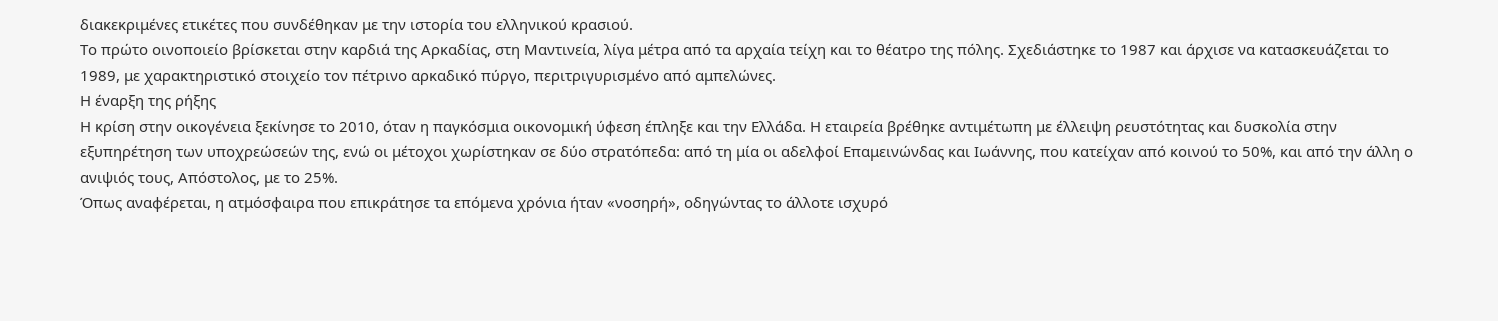διακεκριμένες ετικέτες που συνδέθηκαν με την ιστορία του ελληνικού κρασιού.
Το πρώτο οινοποιείο βρίσκεται στην καρδιά της Αρκαδίας, στη Μαντινεία, λίγα μέτρα από τα αρχαία τείχη και το θέατρο της πόλης. Σχεδιάστηκε το 1987 και άρχισε να κατασκευάζεται το 1989, με χαρακτηριστικό στοιχείο τον πέτρινο αρκαδικό πύργο, περιτριγυρισμένο από αμπελώνες.
Η έναρξη της ρήξης
Η κρίση στην οικογένεια ξεκίνησε το 2010, όταν η παγκόσμια οικονομική ύφεση έπληξε και την Ελλάδα. Η εταιρεία βρέθηκε αντιμέτωπη με έλλειψη ρευστότητας και δυσκολία στην εξυπηρέτηση των υποχρεώσεών της, ενώ οι μέτοχοι χωρίστηκαν σε δύο στρατόπεδα: από τη μία οι αδελφοί Επαμεινώνδας και Ιωάννης, που κατείχαν από κοινού το 50%, και από την άλλη ο ανιψιός τους, Απόστολος, με το 25%.
Όπως αναφέρεται, η ατμόσφαιρα που επικράτησε τα επόμενα χρόνια ήταν «νοσηρή», οδηγώντας το άλλοτε ισχυρό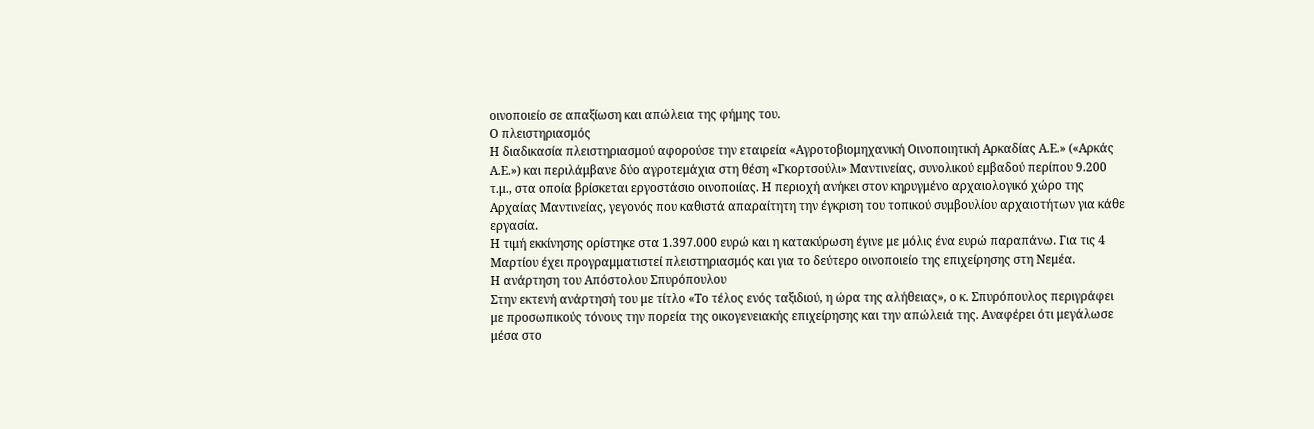οινοποιείο σε απαξίωση και απώλεια της φήμης του.
Ο πλειστηριασμός
Η διαδικασία πλειστηριασμού αφορούσε την εταιρεία «Αγροτοβιομηχανική Οινοποιητική Αρκαδίας Α.Ε.» («Αρκάς Α.Ε.») και περιλάμβανε δύο αγροτεμάχια στη θέση «Γκορτσούλι» Μαντινείας, συνολικού εμβαδού περίπου 9.200 τ.μ., στα οποία βρίσκεται εργοστάσιο οινοποιίας. Η περιοχή ανήκει στον κηρυγμένο αρχαιολογικό χώρο της Αρχαίας Μαντινείας, γεγονός που καθιστά απαραίτητη την έγκριση του τοπικού συμβουλίου αρχαιοτήτων για κάθε εργασία.
Η τιμή εκκίνησης ορίστηκε στα 1.397.000 ευρώ και η κατακύρωση έγινε με μόλις ένα ευρώ παραπάνω. Για τις 4 Μαρτίου έχει προγραμματιστεί πλειστηριασμός και για το δεύτερο οινοποιείο της επιχείρησης στη Νεμέα.
Η ανάρτηση του Απόστολου Σπυρόπουλου
Στην εκτενή ανάρτησή του με τίτλο «Το τέλος ενός ταξιδιού, η ώρα της αλήθειας», ο κ. Σπυρόπουλος περιγράφει με προσωπικούς τόνους την πορεία της οικογενειακής επιχείρησης και την απώλειά της. Αναφέρει ότι μεγάλωσε μέσα στο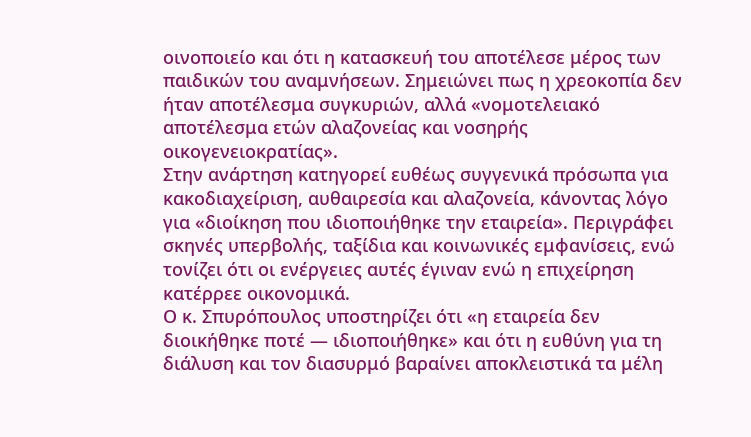οινοποιείο και ότι η κατασκευή του αποτέλεσε μέρος των παιδικών του αναμνήσεων. Σημειώνει πως η χρεοκοπία δεν ήταν αποτέλεσμα συγκυριών, αλλά «νομοτελειακό αποτέλεσμα ετών αλαζονείας και νοσηρής οικογενειοκρατίας».
Στην ανάρτηση κατηγορεί ευθέως συγγενικά πρόσωπα για κακοδιαχείριση, αυθαιρεσία και αλαζονεία, κάνοντας λόγο για «διοίκηση που ιδιοποιήθηκε την εταιρεία». Περιγράφει σκηνές υπερβολής, ταξίδια και κοινωνικές εμφανίσεις, ενώ τονίζει ότι οι ενέργειες αυτές έγιναν ενώ η επιχείρηση κατέρρεε οικονομικά.
Ο κ. Σπυρόπουλος υποστηρίζει ότι «η εταιρεία δεν διοικήθηκε ποτέ — ιδιοποιήθηκε» και ότι η ευθύνη για τη διάλυση και τον διασυρμό βαραίνει αποκλειστικά τα μέλη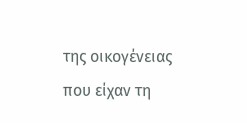της οικογένειας που είχαν τη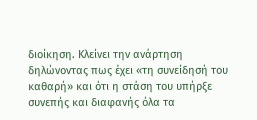διοίκηση. Κλείνει την ανάρτηση δηλώνοντας πως έχει «τη συνείδησή του καθαρή» και ότι η στάση του υπήρξε συνεπής και διαφανής όλα τα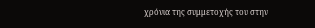χρόνια της συμμετοχής του στην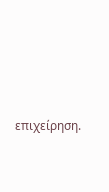επιχείρηση.